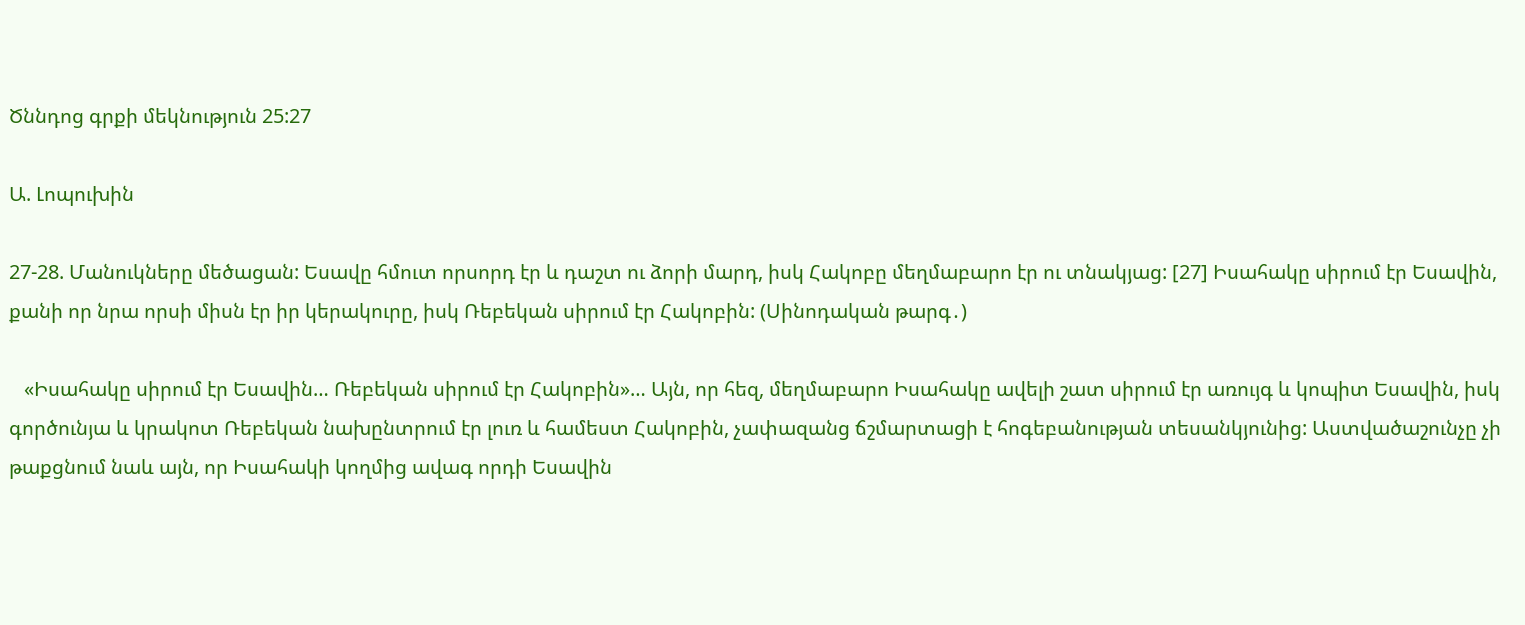Ծննդոց գրքի մեկնություն 25:27

Ա. Լոպուխին

27-28. Մանուկները մեծացան: Եսավը հմուտ որսորդ էր և դաշտ ու ձորի մարդ, իսկ Հակոբը մեղմաբարո էր ու տնակյաց: [27] Իսահակը սիրում էր Եսավին, քանի որ նրա որսի միսն էր իր կերակուրը, իսկ Ռեբեկան սիրում էր Հակոբին: (Սինոդական թարգ․)

   «Իսահակը սիրում էր Եսավին… Ռեբեկան սիրում էր Հակոբին»… Այն, որ հեզ, մեղմաբարո Իսահակը ավելի շատ սիրում էր առույգ և կոպիտ Եսավին, իսկ գործունյա և կրակոտ Ռեբեկան նախընտրում էր լուռ և համեստ Հակոբին, չափազանց ճշմարտացի է հոգեբանության տեսանկյունից: Աստվածաշունչը չի թաքցնում նաև այն, որ Իսահակի կողմից ավագ որդի Եսավին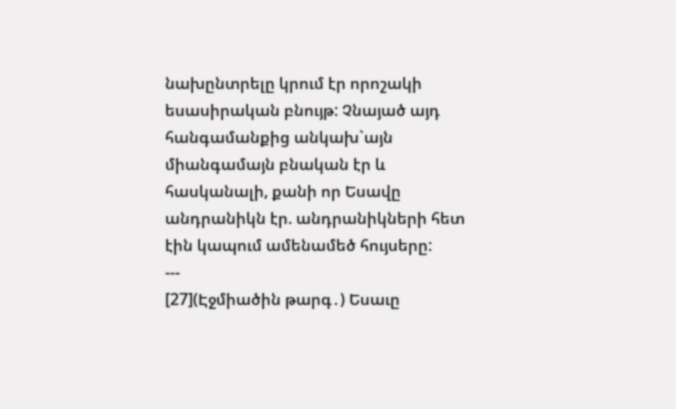նախընտրելը կրում էր որոշակի եսասիրական բնույթ: Չնայած այդ հանգամանքից անկախ`այն միանգամայն բնական էր և հասկանալի, քանի որ Եսավը անդրանիկն էր. անդրանիկների հետ էին կապում ամենամեծ հույսերը:
---
[27](Էջմիածին թարգ․) Եսաւը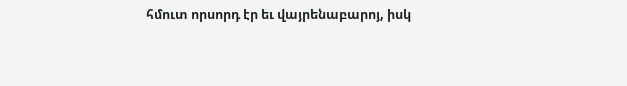հմուտ որսորդ էր եւ վայրենաբարոյ, իսկ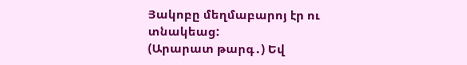Յակոբը մեղմաբարոյ էր ու տնակեաց:
(Արարատ թարգ․) Եվ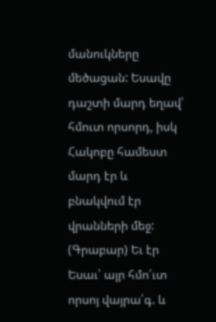մանուկները մեծացան: Եսավը դաշտի մարդ եղավ՝ հմուտ որսորդ, իսկ Հակոբը համեստ մարդ էր և բնակվում էր վրանների մեջ:
(Գրաբար) Եւ էր Եսաւ՝ այր հմո՛ւտ որսոյ վայրա՛գ. և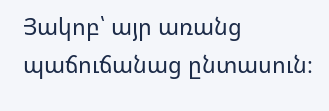Յակոբ՝ այր առանց պաճուճանաց ընտասուն։